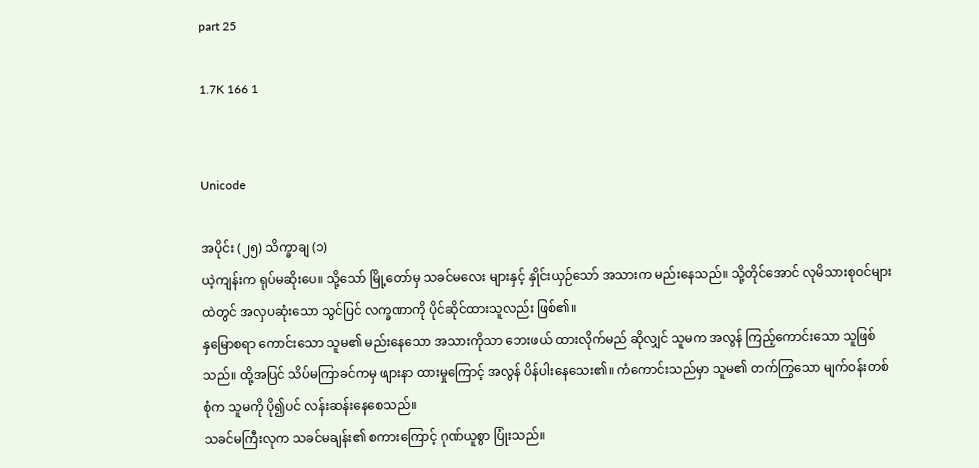part 25

1.7K 166 1


Unicode

အပိုင်း (၂၅) သိက္ခာချ (၁)
ယဲ့ကျန်းက ရုပ်မဆိုးပေ။ သို့သော် မြို့တော်မှ သခင်မလေး များနှင့် နှိုင်းယှဉ်သော် အသားက မည်းနေသည်။ သို့တိုင်အောင် လုမိသားစုဝင်များထဲတွင် အလှပဆုံးသော သွင်ပြင် လက္ခဏာကို ပိုင်ဆိုင်ထားသူလည်း ဖြစ်၏။
နှမြောစရာ ကောင်းသော သူမ၏ မည်းနေသော အသားကိုသာ ဘေးဖယ် ထားလိုက်မည် ဆိုလျှင် သူမက အလွန် ကြည့်ကောင်းသော သူဖြစ်သည်။ ထို့အပြင် သိပ်မကြာခင်ကမှ ဖျားနာ ထားမှုကြောင့် အလွန် ပိန်ပါးနေသေး၏။ ကံကောင်းသည်မှာ သူမ၏ တက်ကြွသော မျက်ဝန်းတစ်စုံက သူမကို ပို၍ပင် လန်းဆန်းနေစေသည်။
သခင်မကြီးလုက သခင်မချန်း၏ စကားကြောင့် ဂုဏ်ယူစွာ ပြုံးသည်။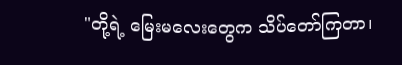"တို့ရဲ့ မြေးမလေးတွေက သိပ်တော်ကြတာ၊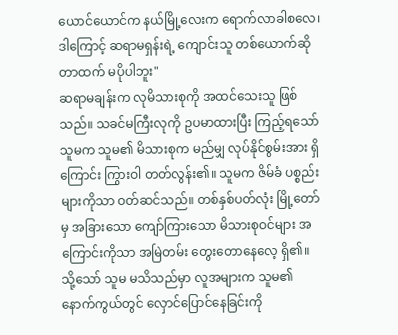ယောင်ယောင်က နယ်မြို့လေးက ရောက်လာခါစလေ၊ ဒါကြောင့် ဆရာမရှန်းရဲ့ ကျောင်းသူ တစ်ယောက်ဆိုတာထက် မပိုပါဘူး"
ဆရာမချန်းက လုမိသားစုကို အထင်သေးသူ ဖြစ်သည်။ သခင်မကြီးလုကို ဥပမာထားပြီး ကြည့်ရသော် သူမက သူမ၏ မိသားစုက မည်မျှ လုပ်နိုင်စွမ်းအား ရှိကြောင်း ကြွားဝါ တတ်လွန်း၏။ သူမက ဇိမ်ခံ ပစ္စည်းများကိုသာ ဝတ်ဆင်သည်။ တစ်နှစ်ပတ်လုံး မြို့တော်မှ အခြားသော ကျော်ကြားသော မိသားစုဝင်များ အကြောင်းကိုသာ အမြဲတမ်း တွေးတောနေလေ့ ရှိ၏။ သို့သော် သူမ မသိသည်မှာ လူအများက သူမ၏ နောက်ကွယ်တွင် လှောင်ပြောင်နေခြင်းကို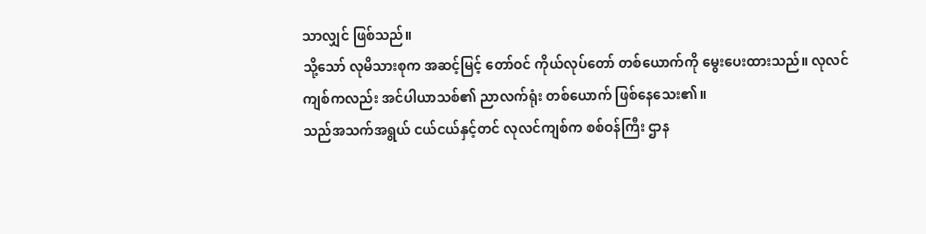သာလျှင် ဖြစ်သည်။
သို့သော် လုမိသားစုက အဆင့်မြင့် တော်ဝင် ကိုယ်လုပ်တော် တစ်ယောက်ကို မွေးပေးထားသည်။ လုလင်ကျစ်ကလည်း အင်ပါယာသစ်၏ ညာလက်ရုံး တစ်ယောက် ဖြစ်နေသေး၏။
သည်အသက်အရွယ် ငယ်ငယ်နှင့်တင် လုလင်ကျစ်က စစ်ဝန်ကြီး ဌာန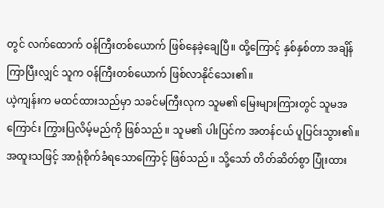တွင် လက်ထောက် ဝန်ကြီးတစ်ယောက် ဖြစ်နေခဲ့ချေပြီ။ ထို့ကြောင့် နှစ်နှစ်တာ အချိန် ကြာပြီးလျှင် သူက ဝန်ကြီးတစ်ယောက် ဖြစ်လာနိုင်သေး၏။
ယဲ့ကျန်းက မထင်ထားသည်မှာ သခင်မကြီးလုက သူမ၏ မြေးများကြားတွင် သူမအကြောင်း ကြွားပြလိမ့်မည်ကို ဖြစ်သည်။ သူမ၏ ပါးပြင်က အတန်ငယ် ပူပြင်းသွား၏။ အထူးသဖြင့် အာရုံစိုက်ခံရသောကြောင့် ဖြစ်သည်။ သို့သော် တိတ်ဆိတ်စွာ ပြုံးထား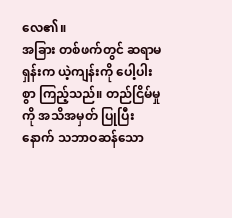လေ၏။
အခြား တစ်ဖက်တွင် ဆရာမရှန်းက ယဲ့ကျန်းကို ပေါ့ပါးစွာ ကြည့်သည်။ တည်ငြိမ်မှုကို အသိအမှတ် ပြုပြီးနောက် သဘာဝဆန်သော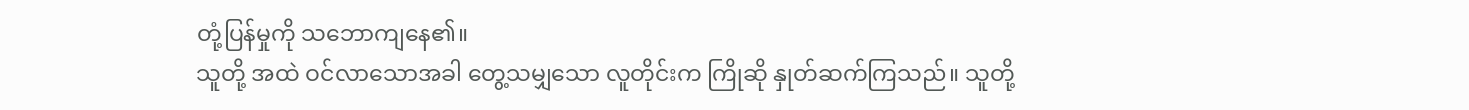တုံ့ပြန်မှုကို သဘောကျနေ၏။
သူတို့ အထဲ ဝင်လာသောအခါ တွေ့သမျှသော လူတိုင်းက ကြိုဆို နှုတ်ဆက်ကြသည်။ သူတို့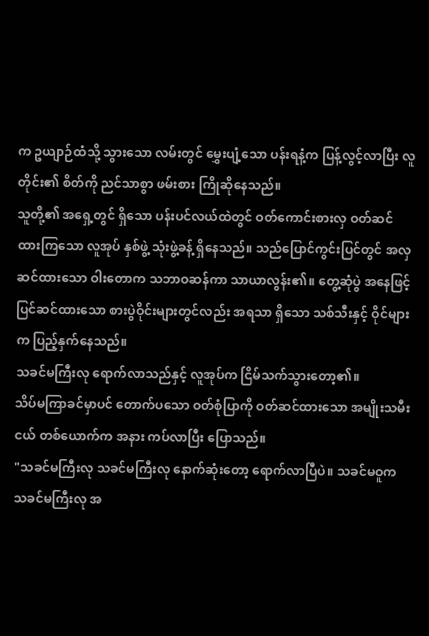က ဥယျာဉ်ထံသို့ သွားသော လမ်းတွင် မွှေးပျံ့သော ပန်းရနံ့က ပြန့်လွင့်လာပြီး လူတိုင်း၏ စိတ်ကို ညင်သာစွာ ဖမ်းစား ကြိုဆိုနေသည်။
သူတို့၏ အရှေ့တွင် ရှိသော ပန်းပင်လယ်ထဲတွင် ဝတ်ကောင်းစားလှ ဝတ်ဆင်ထားကြသော လူအုပ် နှစ်ဖွဲ့ သုံးဖွဲ့ခန့် ရှိနေသည်။ သည်ပြောင်ကွင်းပြင်တွင် အလှ ဆင်ထားသော ဝါးတောက သဘာဝဆန်ကာ သာယာလွန်း၏။ တွေ့ဆုံပွဲ အနေဖြင့် ပြင်ဆင်ထားသော စားပွဲဝိုင်းများတွင်လည်း အရသာ ရှိသော သစ်သီးနှင့် ဝိုင်များက ပြည့်နှက်နေသည်။
သခင်မကြီးလု ရောက်လာသည်နှင့် လူအုပ်က ငြိမ်သက်သွားတော့၏။
သိပ်မကြာခင်မှာပင် တောက်ပသော ဝတ်စုံပြာကို ဝတ်ဆင်ထားသော အမျိုးသမီးငယ် တစ်ယောက်က အနား ကပ်လာပြီး ပြောသည်။
"သခင်မကြီးလု သခင်မကြီးလု နောက်ဆုံးတော့ ရောက်လာပြီပဲ။ သခင်မဝူက သခင်မကြီးလု အ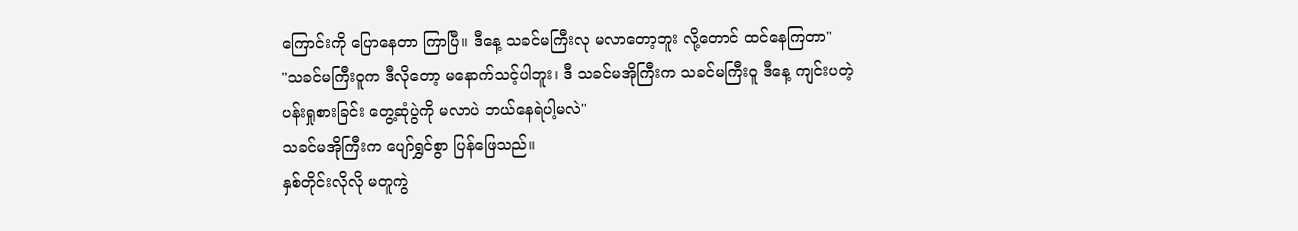ကြောင်းကို ပြောနေတာ ကြာပြီ။ ဒီနေ့ သခင်မကြီးလု မလာတော့ဘူး လို့တောင် ထင်နေကြတာ"
"သခင်မကြီးဝူက ဒီလိုတော့ မနောက်သင့်ပါဘူး၊ ဒီ သခင်မအိုကြီးက သခင်မကြီးဝူ ဒီနေ့ ကျင်းပတဲ့ ပန်းရှုစားခြင်း တွေ့ဆုံပွဲကို မလာပဲ ဘယ်နေရဲပါ့မလဲ"
သခင်မအိုကြီးက ပျော်ရွှင်စွာ ပြန်ဖြေသည်။
နှစ်တိုင်းလိုလို မတူကွဲ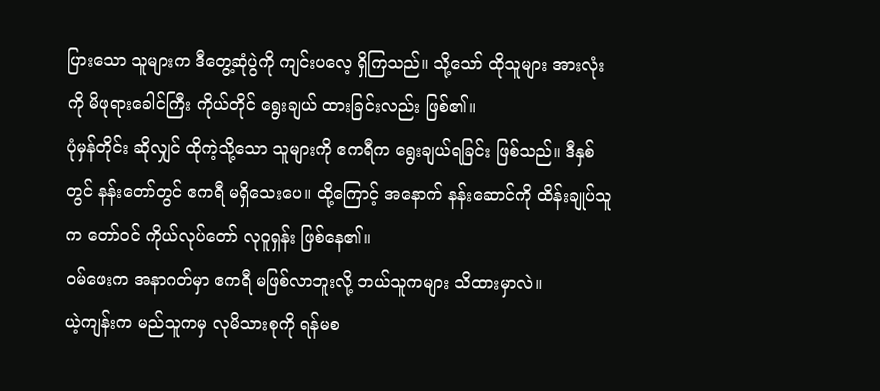ပြားသော သူများက ဒီတွေ့ဆုံပွဲကို ကျင်းပလေ့ ရှိကြသည်။ သို့သော် ထိုသူများ အားလုံးကို မိဖုရားခေါင်ကြီး ကိုယ်တိုင် ရွေးချယ် ထားခြင်းလည်း ဖြစ်၏။
ပုံမှန်တိုင်း ဆိုလျှင် ထိုကဲ့သို့သော သူများကို ဧကရီက ရွေးချယ်ရခြင်း ဖြစ်သည်။ ဒီနှစ်တွင် နန်းတော်တွင် ဧကရီ မရှိသေးပေ။ ထို့ကြောင့် အနောက် နန်းဆောင်ကို ထိန်းချုပ်သူက တော်ဝင် ကိုယ်လုပ်တော် လုဝူရှန်း ဖြစ်နေ၏။
ဝမ်ဖေးက အနာဂတ်မှာ ဧကရီ မဖြစ်လာဘူးလို့ ဘယ်သူကများ သိထားမှာလဲ။
ယဲ့ကျန်းက မည်သူကမှ လုမိသားစုကို ရန်မစ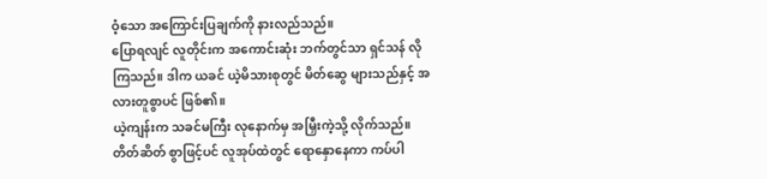ဝံ့သော အကြောင်းပြချက်ကို နားလည်သည်။
ပြောရလျင် လူတိုင်းက အကောင်းဆုံး ဘက်တွင်သာ ရှင်သန် လိုကြသည်။ ဒါက ယခင် ယဲ့မိသားစုတွင် မိတ်ဆွေ များသည်နှင့် အလားတူစွာပင် ဖြစ်၏။
ယဲ့ကျန်းက သခင်မကြီး လုနောက်မှ အမြှီးကဲ့သို့ လိုက်သည်။ တိတ်ဆိတ် စွာဖြင့်ပင် လူအုပ်ထဲတွင် ရောနှောနေကာ ကပ်ပါ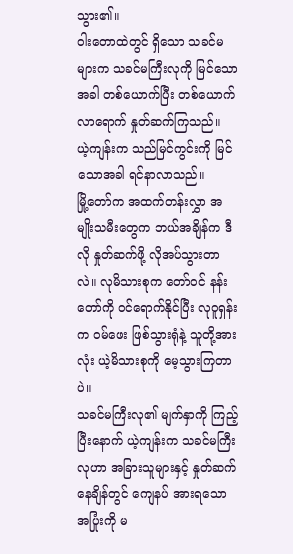သွား၏။
ဝါးတောထဲတွင် ရှိသော သခင်မများက သခင်မကြီးလုကို မြင်သောအခါ တစ်ယောက်ပြီး တစ်ယောက် လာရောက် နှုတ်ဆက်ကြသည်။
ယဲ့ကျန်းက သည်မြင်ကွင်းကို မြင်သောအခါ ရင်နာလာသည်။
မြို့တော်က အထက်တန်းလွှာ အမျိုးသမီးတွေက ဘယ်အချိန်က ဒီလို နှုတ်ဆက်ဖို့ လိုအပ်သွားတာလဲ။ လုမိသားစုက တော်ဝင် နန်းတော်ကို ဝင်ရောက်နိုင်ပြီး လုဝူရှန်းက ဝမ်ဖေး ဖြစ်သွားရုံနဲ့ သူတို့အားလုံး ယဲ့မိသားစုကို မေ့သွားကြတာပဲ။
သခင်မကြီးလု၏ မျက်နှာကို ကြည့်ပြီးနောက် ယဲ့ကျန်းက သခင်မကြီးလုဟာ အခြားသူများနှင့် နှုတ်ဆက်နေချိန်တွင် ကျေနပ် အားရသော အပြုံးကို မ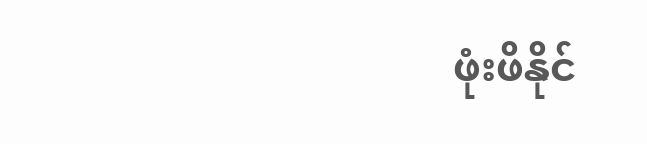ဖုံးဖိနိုင်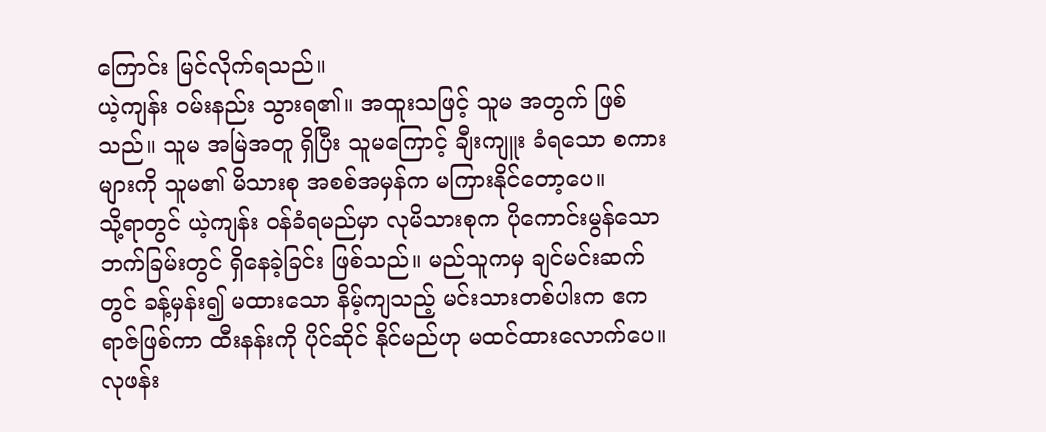ကြောင်း မြင်လိုက်ရသည်။
ယဲ့ကျန်း ဝမ်းနည်း သွားရ၏။ အထူးသဖြင့် သူမ အတွက် ဖြစ်သည်။ သူမ အမြဲအတူ ရှိပြီး သူမကြောင့် ချီးကျူး ခံရသော စကားများကို သူမ၏ မိသားစု အစစ်အမှန်က မကြားနိုင်တော့ပေ။
သို့ရာတွင် ယဲ့ကျန်း ဝန်ခံရမည်မှာ လုမိသားစုက ပိုကောင်းမွန်သော ဘက်ခြမ်းတွင် ရှိနေခဲ့ခြင်း ဖြစ်သည်။ မည်သူကမှ ချင်မင်းဆက်တွင် ခန့်မှန်း၍ မထားသော နိမ့်ကျသည့် မင်းသားတစ်ပါးက ဧကရာဇ်ဖြစ်ကာ ထီးနန်းကို ပိုင်ဆိုင် နိုင်မည်ဟု မထင်ထားလောက်ပေ။
လုဖန်း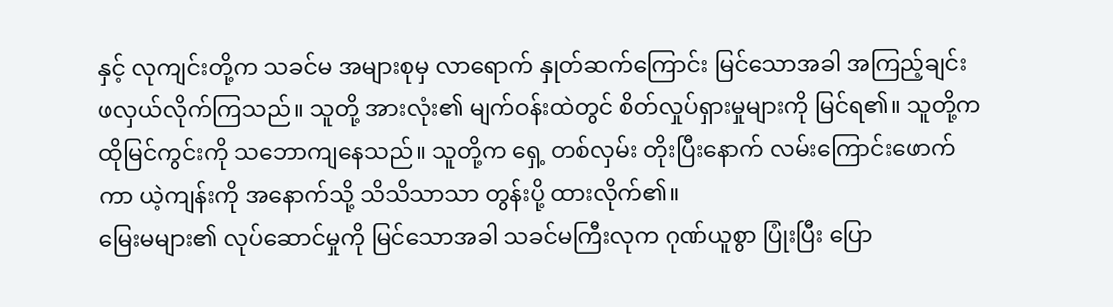နှင့် လုကျင်းတို့က သခင်မ အများစုမှ လာရောက် နှုတ်ဆက်ကြောင်း မြင်သောအခါ အကြည့်ချင်း ဖလှယ်လိုက်ကြသည်။ သူတို့ အားလုံး၏ မျက်ဝန်းထဲတွင် စိတ်လှုပ်ရှားမှုများကို မြင်ရ၏။ သူတို့က ထိုမြင်ကွင်းကို သဘောကျနေသည်။ သူတို့က ရှေ့ တစ်လှမ်း တိုးပြီးနောက် လမ်းကြောင်းဖောက်ကာ ယဲ့ကျန်းကို အနောက်သို့ သိသိသာသာ တွန်းပို့ ထားလိုက်၏။
မြေးမများ၏ လုပ်ဆောင်မှုကို မြင်သောအခါ သခင်မကြီးလုက ဂုဏ်ယူစွာ ပြုံးပြီး ပြော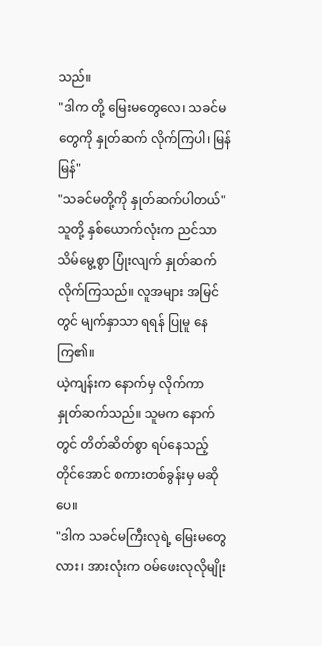သည်။
"ဒါက တို့ မြေးမတွေလေ၊ သခင်မတွေကို နှုတ်ဆက် လိုက်ကြပါ၊ မြန်မြန်"
"သခင်မတို့ကို နှုတ်ဆက်ပါတယ်"
သူတို့ နှစ်ယောက်လုံးက ညင်သာ သိမ်မွေ့စွာ ပြုံးလျက် နှုတ်ဆက်လိုက်ကြသည်။ လူအများ အမြင်တွင် မျက်နှာသာ ရရန် ပြုမူ နေကြ၏။
ယဲ့ကျန်းက နောက်မှ လိုက်ကာ နှုတ်ဆက်သည်။ သူမက နောက်တွင် တိတ်ဆိတ်စွာ ရပ်နေသည့် တိုင်အောင် စကားတစ်ခွန်းမှ မဆိုပေ။
"ဒါက သခင်မကြီးလုရဲ့ မြေးမတွေလား၊ အားလုံးက ဝမ်ဖေးလုလိုမျိုး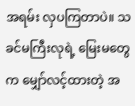အရမ်း လှပကြတာပဲ။ သခင်မကြီးလုရဲ့ မြေးမတွေက မျှော်လင့်ထားတဲ့ အ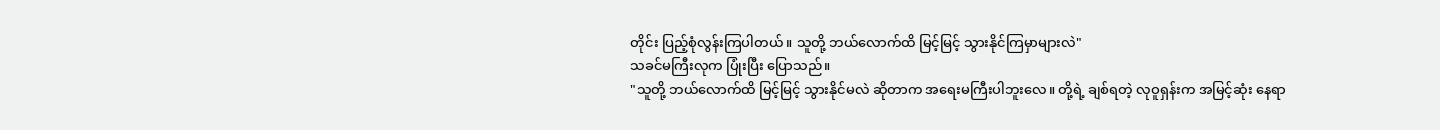တိုင်း ပြည့်စုံလွန်းကြပါတယ်။ သူတို့ ဘယ်လောက်ထိ မြင့်မြင့် သွားနိုင်ကြမှာများလဲ"
သခင်မကြီးလုက ပြုံးပြီး ပြောသည်။
"သူတို့ ဘယ်လောက်ထိ မြင့်မြင့် သွားနိုင်မလဲ ဆိုတာက အရေးမကြီးပါဘူးလေ။ တို့ရဲ့ ချစ်ရတဲ့ လုဝူရှန်းက အမြင့်ဆုံး နေရာ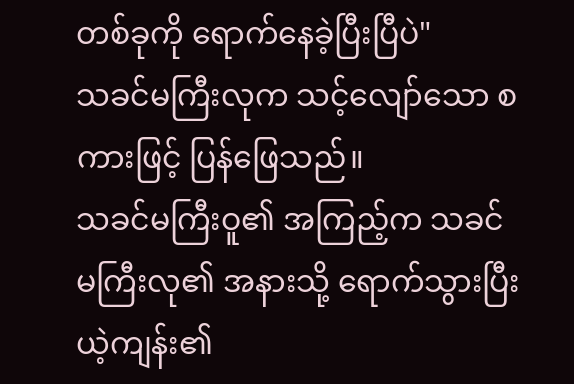တစ်ခုကို ရောက်နေခဲ့ပြီးပြီပဲ"
သခင်မကြီးလုက သင့်လျော်သော စကားဖြင့် ပြန်ဖြေသည်။
သခင်မကြီးဝူ၏ အကြည့်က သခင်မကြီးလု၏ အနားသို့ ရောက်သွားပြီး ယဲ့ကျန်း၏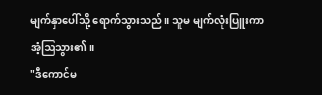မျက်နှာပေါ်သို့ ရောက်သွားသည်။ သူမ မျက်လုံးပြူးကာ အံ့ဩသွား၏။
"ဒီကောင်မ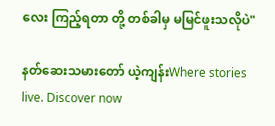လေး ကြည့်ရတာ တို့ တစ်ခါမှ မမြင်ဖူးသလိုပဲ"

နတ်ဆေးသမားတော် ယဲ့ကျန်းWhere stories live. Discover now